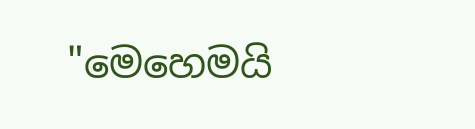"මෙහෙමයි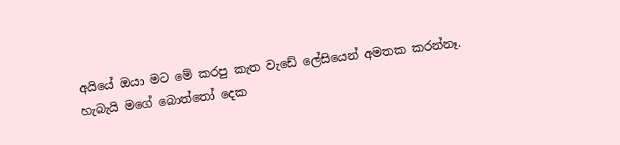අයියේ ඔයා මට මේ කරපු කැත වැඩේ ලේසියෙන් අමතක කරන්නෑ. හැබැයි මගේ බොත්තෝ දෙක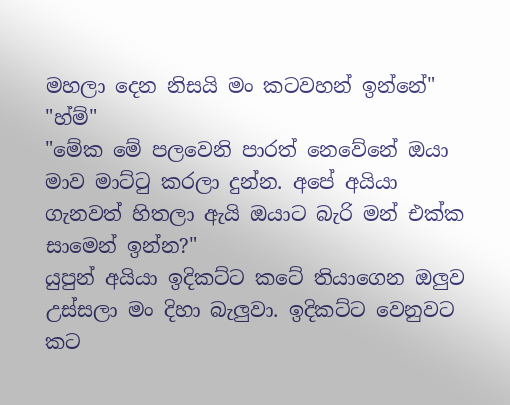මහලා දෙන නිසයි මං කටවහන් ඉන්නේ"
"හ්ම්"
"මේක මේ පලවෙනි පාරත් නෙවේනේ ඔයා මාව මාට්ටු කරලා දුන්න. අපේ අයියා ගැනවත් හිතලා ඇයි ඔයාට බැරි මන් එක්ක සාමෙන් ඉන්න?"
යුපුන් අයියා ඉදිකට්ට කටේ තියාගෙන ඔලුව උස්සලා මං දිහා බැලුවා. ඉදිකට්ට වෙනුවට කට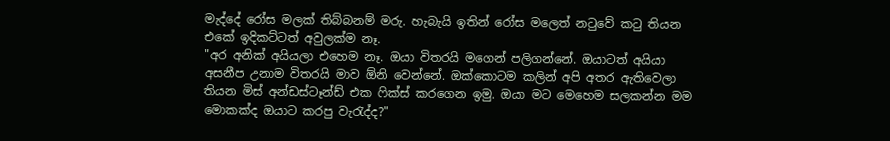මැද්දේ රෝස මලක් තිබ්බනම් මරු. හැබැයි ඉතින් රෝස මලෙත් නටුවේ කටු තියන එකේ ඉදිකට්ටත් අවුලක්ම නෑ.
"අර අනික් අයියලා එහෙම නෑ. ඔයා විතරයි මගෙන් පලිගන්නේ. ඔයාටත් අයියා අසනීප උනාම විතරයි මාව ඕනි වෙන්නේ. ඔක්කොටම කලින් අපි අතර ඇතිවෙලා තියන මිස් අන්ඩස්ටෑන්ඩ් එක ෆික්ස් කරගෙන ඉමු. ඔයා මට මෙහෙම සලකන්න මම මොකක්ද ඔයාට කරපු වැරැද්ද?"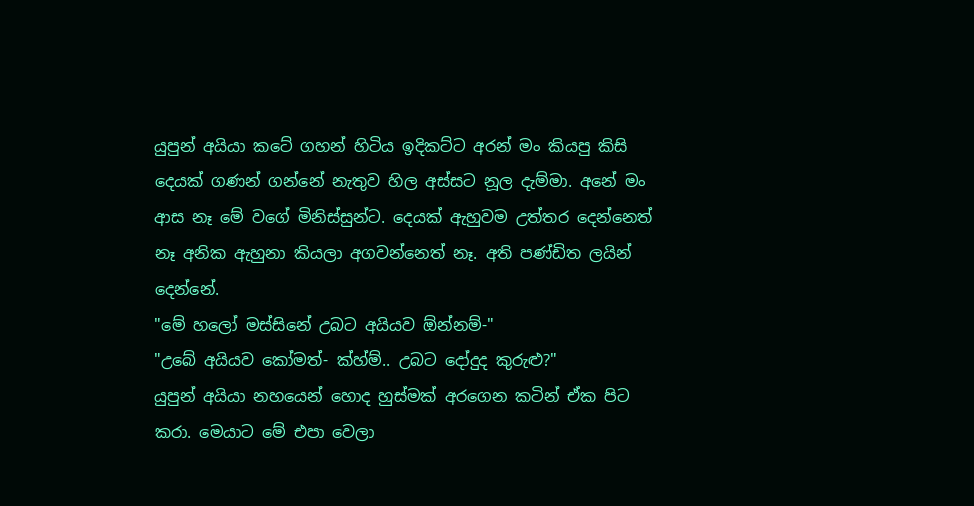යුපුන් අයියා කටේ ගහන් හිටිය ඉදිකට්ට අරන් මං කියපු කිසි දෙයක් ගණන් ගන්නේ නැතුව හිල අස්සට නූල දැම්මා. අනේ මං ආස නෑ මේ වගේ මිනිස්සුන්ට. දෙයක් ඇහුවම උත්තර දෙන්නෙත් නෑ අනික ඇහුනා කියලා අගවන්නෙත් නෑ. අති පණ්ඩිත ලයින් දෙන්නේ.
"මේ හලෝ මස්සිනේ උබට අයියව ඕන්නම්-"
"උබේ අයියව කෝමත්- ක්හ්ම්.. උබට දෝදුද කුරුළු?"
යුපුන් අයියා නහයෙන් හොද හුස්මක් අරගෙන කටින් ඒක පිට කරා. මෙයාට මේ එපා වෙලා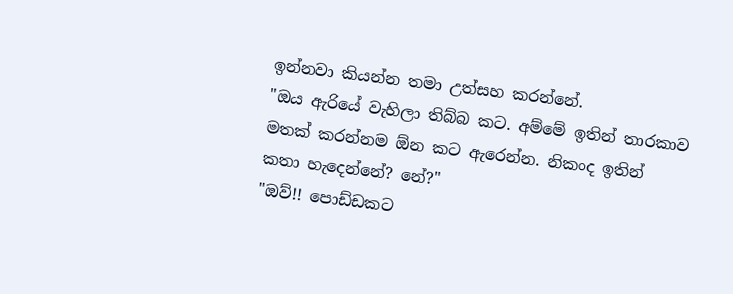ඉන්නවා කියන්න තමා උත්සහ කරන්නේ.
"ඔය ඇරියේ වැහිලා තිබ්බ කට. අම්මේ ඉතින් තාරකාව මතක් කරන්නම ඕන කට ඇරෙන්න. නිකංද ඉතින් කතා හැදෙන්නේ? නේ?"
"ඔව්!! පොඩ්ඩකට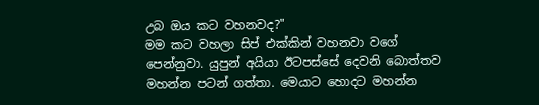උබ ඔය කට වහනවද?"
මම කට වහලා සිප් එක්කින් වහනවා වගේ පෙන්නුවා. යුපුන් අයියා ඊටපස්සේ දෙවනි බොත්තව මහන්න පටන් ගත්තා. මෙයාට හොදට මහන්න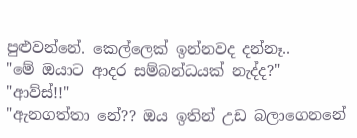පුළුවන්නේ. කෙල්ලෙක් ඉන්නවද දන්නෑ..
"මේ ඔයාට ආදර සම්බන්ධයක් නැද්ද?"
"ආව්ස්!!"
"ඇනගත්තා නේ?? ඔය ඉතින් උඩ බලාගෙනනේ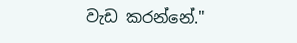වැඩ කරන්නේ."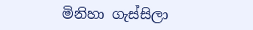මිනිහා ගැස්සිලා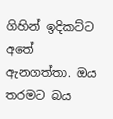ගිහින් ඉදිකට්ට අතේ ඇනගත්තා. ඔය තරමට බය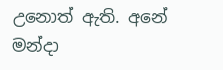උනොත් ඇති. අනේ මන්දා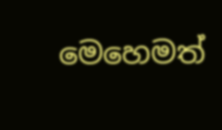මෙහෙමත්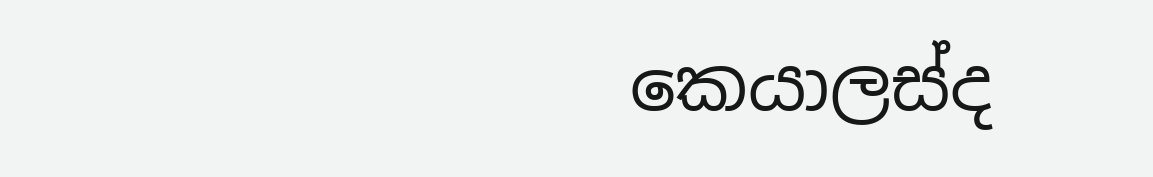කෙයාලස්ද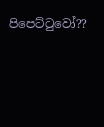පිපෙට්ටුවෝ??